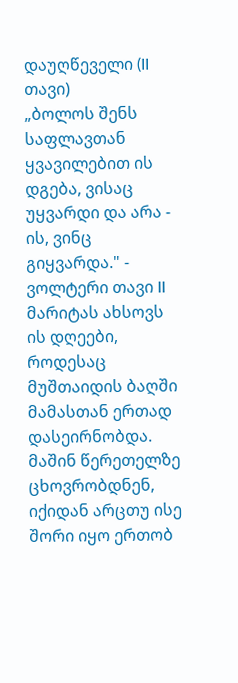დაუღწეველი (II თავი)
„ბოლოს შენს საფლავთან ყვავილებით ის დგება, ვისაც უყვარდი და არა - ის, ვინც გიყვარდა." - ვოლტერი თავი II მარიტას ახსოვს ის დღეები, როდესაც მუშთაიდის ბაღში მამასთან ერთად დასეირნობდა. მაშინ წერეთელზე ცხოვრობდნენ, იქიდან არცთუ ისე შორი იყო ერთობ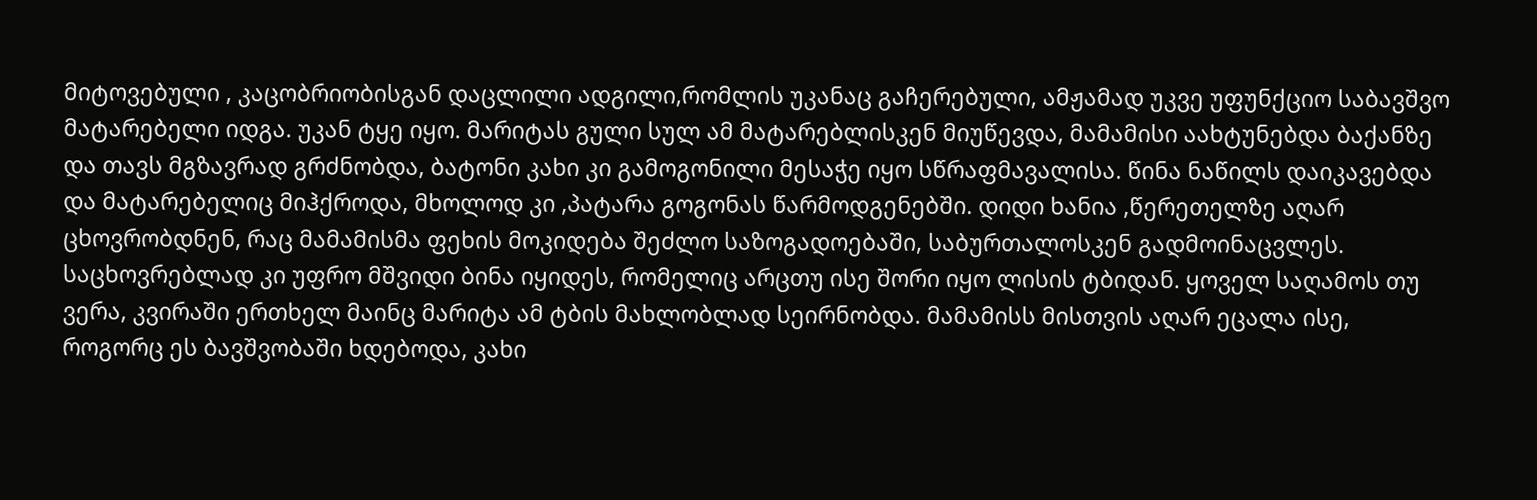მიტოვებული , კაცობრიობისგან დაცლილი ადგილი,რომლის უკანაც გაჩერებული, ამჟამად უკვე უფუნქციო საბავშვო მატარებელი იდგა. უკან ტყე იყო. მარიტას გული სულ ამ მატარებლისკენ მიუწევდა, მამამისი აახტუნებდა ბაქანზე და თავს მგზავრად გრძნობდა, ბატონი კახი კი გამოგონილი მესაჭე იყო სწრაფმავალისა. წინა ნაწილს დაიკავებდა და მატარებელიც მიჰქროდა, მხოლოდ კი ,პატარა გოგონას წარმოდგენებში. დიდი ხანია ,წერეთელზე აღარ ცხოვრობდნენ, რაც მამამისმა ფეხის მოკიდება შეძლო საზოგადოებაში, საბურთალოსკენ გადმოინაცვლეს. საცხოვრებლად კი უფრო მშვიდი ბინა იყიდეს, რომელიც არცთუ ისე შორი იყო ლისის ტბიდან. ყოველ საღამოს თუ ვერა, კვირაში ერთხელ მაინც მარიტა ამ ტბის მახლობლად სეირნობდა. მამამისს მისთვის აღარ ეცალა ისე, როგორც ეს ბავშვობაში ხდებოდა, კახი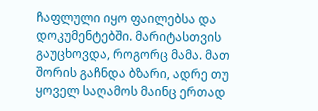ჩაფლული იყო ფაილებსა და დოკუმენტებში. მარიტასთვის გაუცხოვდა, როგორც მამა. მათ შორის გაჩნდა ბზარი, ადრე თუ ყოველ საღამოს მაინც ერთად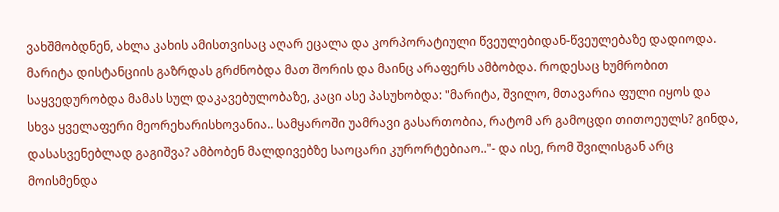ვახშმობდნენ, ახლა კახის ამისთვისაც აღარ ეცალა და კორპორატიული წვეულებიდან-წვეულებაზე დადიოდა. მარიტა დისტანციის გაზრდას გრძნობდა მათ შორის და მაინც არაფერს ამბობდა. როდესაც ხუმრობით საყვედურობდა მამას სულ დაკავებულობაზე, კაცი ასე პასუხობდა: "მარიტა, შვილო, მთავარია ფული იყოს და სხვა ყველაფერი მეორეხარისხოვანია.. სამყაროში უამრავი გასართობია, რატომ არ გამოცდი თითოეულს? გინდა, დასასვენებლად გაგიშვა? ამბობენ მალდივებზე საოცარი კურორტებიაო.."- და ისე, რომ შვილისგან არც მოისმენდა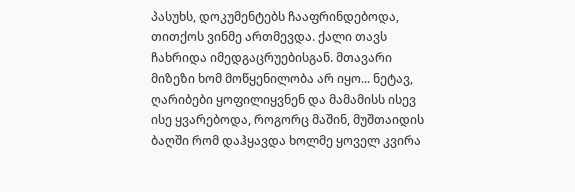პასუხს, დოკუმენტებს ჩააფრინდებოდა, თითქოს ვინმე ართმევდა. ქალი თავს ჩახრიდა იმედგაცრუებისგან. მთავარი მიზეზი ხომ მოწყენილობა არ იყო... ნეტავ, ღარიბები ყოფილიყვნენ და მამამისს ისევ ისე ყვარებოდა, როგორც მაშინ, მუშთაიდის ბაღში რომ დაჰყავდა ხოლმე ყოველ კვირა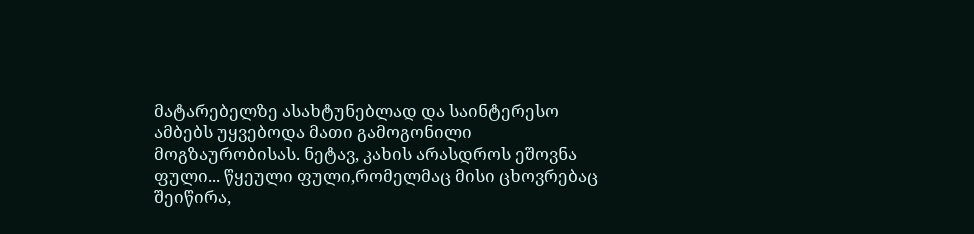მატარებელზე ასახტუნებლად და საინტერესო ამბებს უყვებოდა მათი გამოგონილი მოგზაურობისას. ნეტავ, კახის არასდროს ეშოვნა ფული... წყეული ფული,რომელმაც მისი ცხოვრებაც შეიწირა,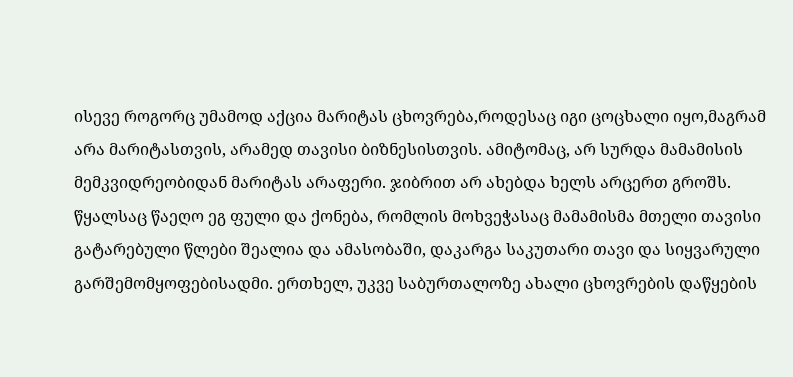ისევე როგორც უმამოდ აქცია მარიტას ცხოვრება,როდესაც იგი ცოცხალი იყო,მაგრამ არა მარიტასთვის, არამედ თავისი ბიზნესისთვის. ამიტომაც, არ სურდა მამამისის მემკვიდრეობიდან მარიტას არაფერი. ჯიბრით არ ახებდა ხელს არცერთ გროშს. წყალსაც წაეღო ეგ ფული და ქონება, რომლის მოხვეჭასაც მამამისმა მთელი თავისი გატარებული წლები შეალია და ამასობაში, დაკარგა საკუთარი თავი და სიყვარული გარშემომყოფებისადმი. ერთხელ, უკვე საბურთალოზე ახალი ცხოვრების დაწყების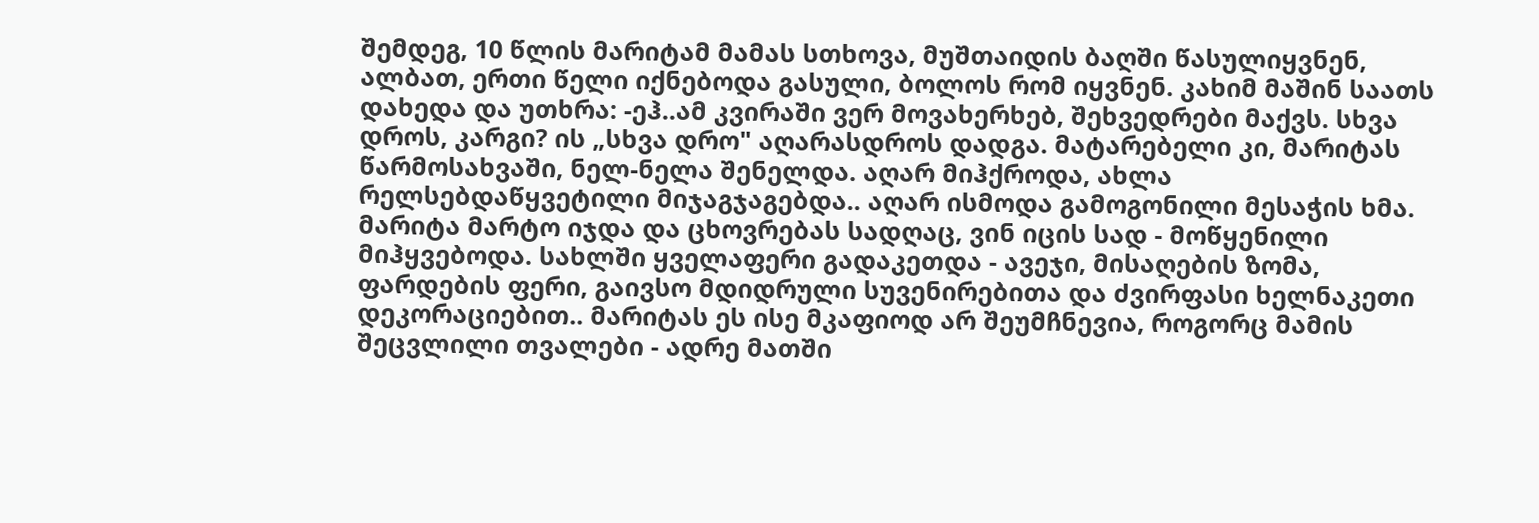შემდეგ, 10 წლის მარიტამ მამას სთხოვა, მუშთაიდის ბაღში წასულიყვნენ, ალბათ, ერთი წელი იქნებოდა გასული, ბოლოს რომ იყვნენ. კახიმ მაშინ საათს დახედა და უთხრა: -ეჰ..ამ კვირაში ვერ მოვახერხებ, შეხვედრები მაქვს. სხვა დროს, კარგი? ის „სხვა დრო" აღარასდროს დადგა. მატარებელი კი, მარიტას წარმოსახვაში, ნელ-ნელა შენელდა. აღარ მიჰქროდა, ახლა რელსებდაწყვეტილი მიჯაგჯაგებდა.. აღარ ისმოდა გამოგონილი მესაჭის ხმა. მარიტა მარტო იჯდა და ცხოვრებას სადღაც, ვინ იცის სად - მოწყენილი მიჰყვებოდა. სახლში ყველაფერი გადაკეთდა - ავეჯი, მისაღების ზომა, ფარდების ფერი, გაივსო მდიდრული სუვენირებითა და ძვირფასი ხელნაკეთი დეკორაციებით.. მარიტას ეს ისე მკაფიოდ არ შეუმჩნევია, როგორც მამის შეცვლილი თვალები - ადრე მათში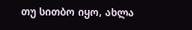თუ სითბო იყო, ახლა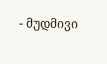- მუდმივი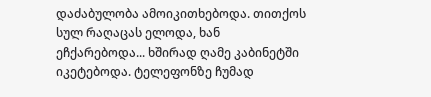დაძაბულობა ამოიკითხებოდა. თითქოს სულ რაღაცას ელოდა, ხან ეჩქარებოდა... ხშირად ღამე კაბინეტში იკეტებოდა. ტელეფონზე ჩუმად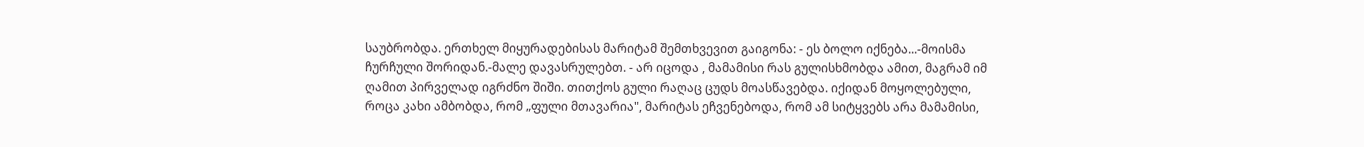საუბრობდა. ერთხელ მიყურადებისას მარიტამ შემთხვევით გაიგონა: - ეს ბოლო იქნება...-მოისმა ჩურჩული შორიდან.-მალე დავასრულებთ. - არ იცოდა , მამამისი რას გულისხმობდა ამით, მაგრამ იმ ღამით პირველად იგრძნო შიში. თითქოს გული რაღაც ცუდს მოასწავებდა. იქიდან მოყოლებული, როცა კახი ამბობდა, რომ „ფული მთავარია", მარიტას ეჩვენებოდა, რომ ამ სიტყვებს არა მამამისი,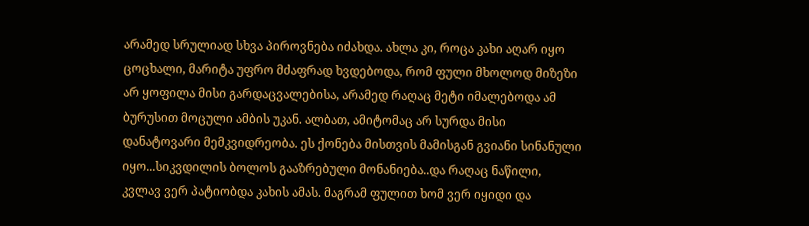არამედ სრულიად სხვა პიროვნება იძახდა. ახლა კი, როცა კახი აღარ იყო ცოცხალი, მარიტა უფრო მძაფრად ხვდებოდა, რომ ფული მხოლოდ მიზეზი არ ყოფილა მისი გარდაცვალებისა, არამედ რაღაც მეტი იმალებოდა ამ ბურუსით მოცული ამბის უკან. ალბათ, ამიტომაც არ სურდა მისი დანატოვარი მემკვიდრეობა. ეს ქონება მისთვის მამისგან გვიანი სინანული იყო...სიკვდილის ბოლოს გააზრებული მონანიება..და რაღაც ნაწილი, კვლავ ვერ პატიობდა კახის ამას. მაგრამ ფულით ხომ ვერ იყიდი და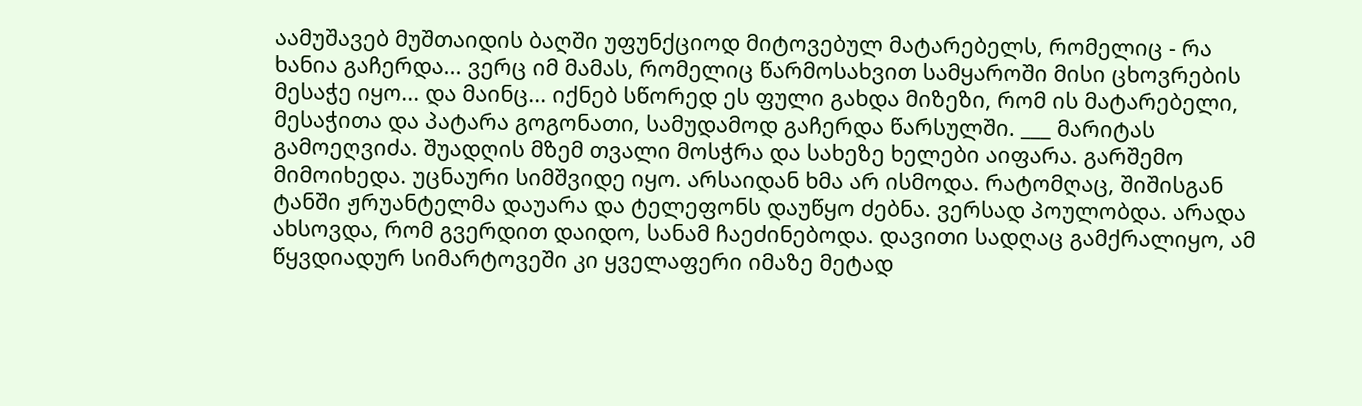აამუშავებ მუშთაიდის ბაღში უფუნქციოდ მიტოვებულ მატარებელს, რომელიც - რა ხანია გაჩერდა... ვერც იმ მამას, რომელიც წარმოსახვით სამყაროში მისი ცხოვრების მესაჭე იყო... და მაინც... იქნებ სწორედ ეს ფული გახდა მიზეზი, რომ ის მატარებელი, მესაჭითა და პატარა გოგონათი, სამუდამოდ გაჩერდა წარსულში. ___ მარიტას გამოეღვიძა. შუადღის მზემ თვალი მოსჭრა და სახეზე ხელები აიფარა. გარშემო მიმოიხედა. უცნაური სიმშვიდე იყო. არსაიდან ხმა არ ისმოდა. რატომღაც, შიშისგან ტანში ჟრუანტელმა დაუარა და ტელეფონს დაუწყო ძებნა. ვერსად პოულობდა. არადა ახსოვდა, რომ გვერდით დაიდო, სანამ ჩაეძინებოდა. დავითი სადღაც გამქრალიყო, ამ წყვდიადურ სიმარტოვეში კი ყველაფერი იმაზე მეტად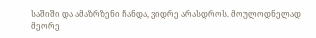საშიში და ამაზრზენი ჩანდა, ვიდრე არასდროს. მოულოდნელად მეორე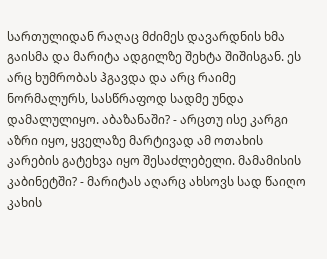სართულიდან რაღაც მძიმეს დავარდნის ხმა გაისმა და მარიტა ადგილზე შეხტა შიშისგან. ეს არც ხუმრობას ჰგავდა და არც რაიმე ნორმალურს, სასწრაფოდ სადმე უნდა დამალულიყო. აბაზანაში? - არცთუ ისე კარგი აზრი იყო, ყველაზე მარტივად ამ ოთახის კარების გატეხვა იყო შესაძლებელი. მამამისის კაბინეტში? - მარიტას აღარც ახსოვს სად წაიღო კახის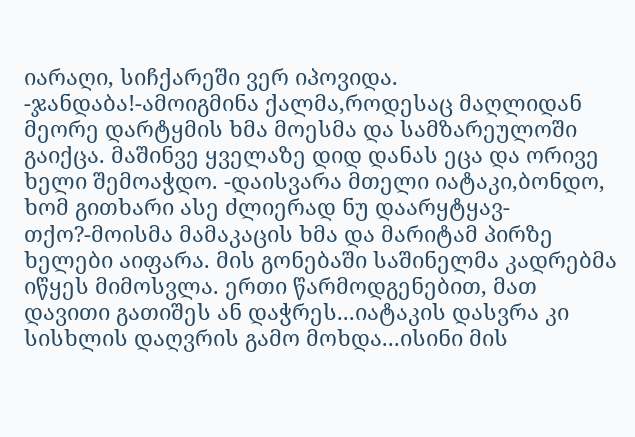იარაღი, სიჩქარეში ვერ იპოვიდა. -ჯანდაბა!-ამოიგმინა ქალმა,როდესაც მაღლიდან მეორე დარტყმის ხმა მოესმა და სამზარეულოში გაიქცა. მაშინვე ყველაზე დიდ დანას ეცა და ორივე ხელი შემოაჭდო. -დაისვარა მთელი იატაკი,ბონდო, ხომ გითხარი ასე ძლიერად ნუ დაარყტყავ-თქო?-მოისმა მამაკაცის ხმა და მარიტამ პირზე ხელები აიფარა. მის გონებაში საშინელმა კადრებმა იწყეს მიმოსვლა. ერთი წარმოდგენებით, მათ დავითი გათიშეს ან დაჭრეს...იატაკის დასვრა კი სისხლის დაღვრის გამო მოხდა...ისინი მის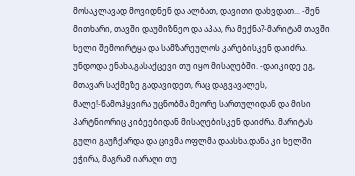მოსაკლავად მოვიდნენ და ალბათ, დავითი დახვდათ... -შენ მითხარი, თავში დაუმიზნეო და აპაა, რა მექნა?-მარიტამ თავში ხელი შემოირტყა და სამზარეულოს კარებისკენ დაიძრა. უნდოდა ენახა,გასაქცევი თუ იყო მისაღებში. -დაიკიდე ეგ, მთავარ საქმეზე გადავიდეთ, რაც დაგვავალეს, მალე!-წამოჰყვირა უცნობმა მეორე სართულიდან და მისი პარტნიორიც კიბეებიდან მისაღებისკენ დაიძრა. მარიტას გული გაუჩქარდა და ცივმა ოფლმა დაასხა.დანა კი ხელში ეჭირა, მაგრამ იარაღი თუ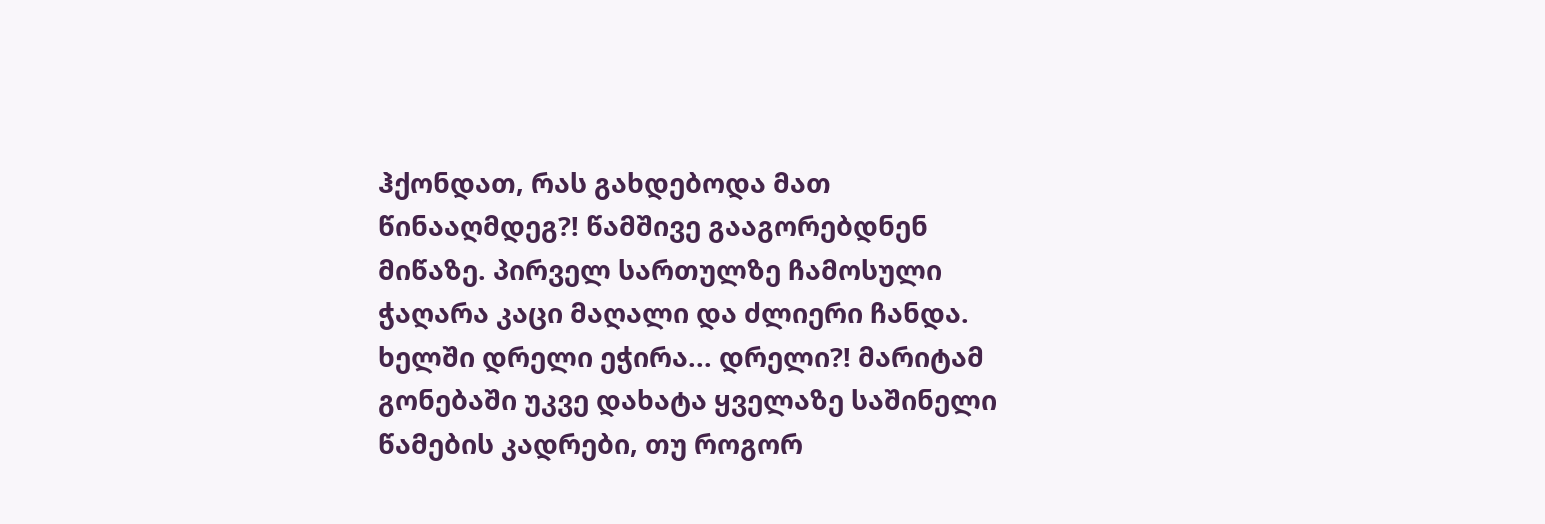ჰქონდათ, რას გახდებოდა მათ წინააღმდეგ?! წამშივე გააგორებდნენ მიწაზე. პირველ სართულზე ჩამოსული ჭაღარა კაცი მაღალი და ძლიერი ჩანდა. ხელში დრელი ეჭირა... დრელი?! მარიტამ გონებაში უკვე დახატა ყველაზე საშინელი წამების კადრები, თუ როგორ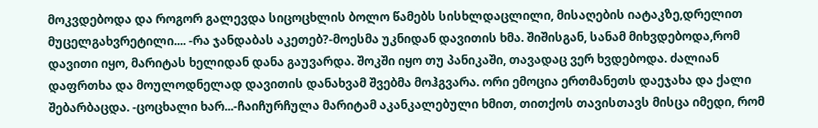მოკვდებოდა და როგორ გალევდა სიცოცხლის ბოლო წამებს სისხლდაცლილი, მისაღების იატაკზე,დრელით მუცელგახვრეტილი.... -რა ჯანდაბას აკეთებ?-მოესმა უკნიდან დავითის ხმა. შიშისგან, სანამ მიხვდებოდა,რომ დავითი იყო, მარიტას ხელიდან დანა გაუვარდა. შოკში იყო თუ პანიკაში, თავადაც ვერ ხვდებოდა. ძალიან დაფრთხა და მოულოდნელად დავითის დანახვამ შვებმა მოჰგვარა. ორი ემოცია ერთმანეთს დაეჯახა და ქალი შებარბაცდა. -ცოცხალი ხარ...-ჩაიჩურჩულა მარიტამ აკანკალებული ხმით, თითქოს თავისთავს მისცა იმედი, რომ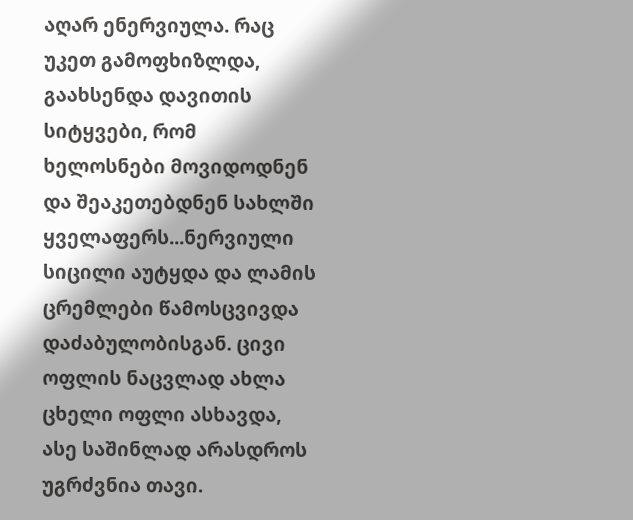აღარ ენერვიულა. რაც უკეთ გამოფხიზლდა, გაახსენდა დავითის სიტყვები, რომ ხელოსნები მოვიდოდნენ და შეაკეთებდნენ სახლში ყველაფერს...ნერვიული სიცილი აუტყდა და ლამის ცრემლები წამოსცვივდა დაძაბულობისგან. ცივი ოფლის ნაცვლად ახლა ცხელი ოფლი ასხავდა, ასე საშინლად არასდროს უგრძვნია თავი.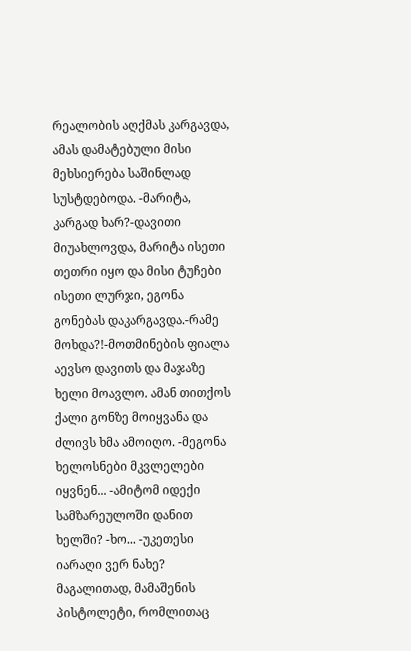რეალობის აღქმას კარგავდა, ამას დამატებული მისი მეხსიერება საშინლად სუსტდებოდა. -მარიტა, კარგად ხარ?-დავითი მიუახლოვდა, მარიტა ისეთი თეთრი იყო და მისი ტუჩები ისეთი ლურჯი, ეგონა გონებას დაკარგავდა.-რამე მოხდა?!-მოთმინების ფიალა აევსო დავითს და მაჯაზე ხელი მოავლო. ამან თითქოს ქალი გონზე მოიყვანა და ძლივს ხმა ამოიღო. -მეგონა ხელოსნები მკვლელები იყვნენ... -ამიტომ იდექი სამზარეულოში დანით ხელში? -ხო... -უკეთესი იარაღი ვერ ნახე? მაგალითად, მამაშენის პისტოლეტი, რომლითაც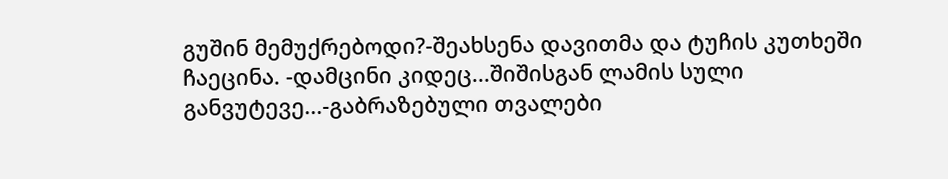გუშინ მემუქრებოდი?-შეახსენა დავითმა და ტუჩის კუთხეში ჩაეცინა. -დამცინი კიდეც...შიშისგან ლამის სული განვუტევე...-გაბრაზებული თვალები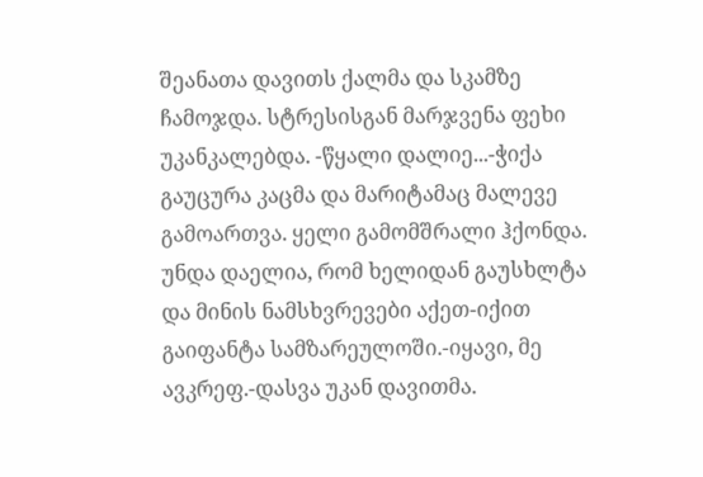შეანათა დავითს ქალმა და სკამზე ჩამოჯდა. სტრესისგან მარჯვენა ფეხი უკანკალებდა. -წყალი დალიე...-ჭიქა გაუცურა კაცმა და მარიტამაც მალევე გამოართვა. ყელი გამომშრალი ჰქონდა. უნდა დაელია, რომ ხელიდან გაუსხლტა და მინის ნამსხვრევები აქეთ-იქით გაიფანტა სამზარეულოში.-იყავი, მე ავკრეფ.-დასვა უკან დავითმა.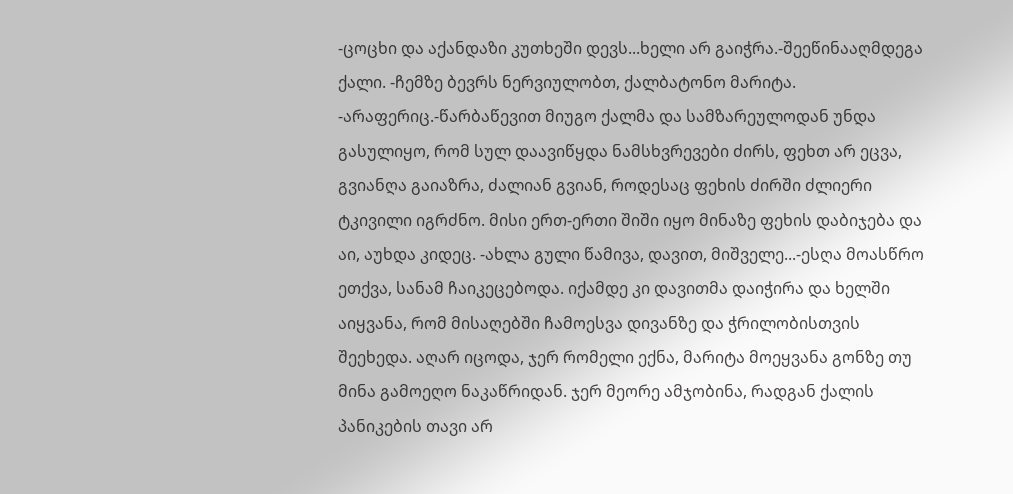-ცოცხი და აქანდაზი კუთხეში დევს...ხელი არ გაიჭრა.-შეეწინააღმდეგა ქალი. -ჩემზე ბევრს ნერვიულობთ, ქალბატონო მარიტა. -არაფერიც.-წარბაწევით მიუგო ქალმა და სამზარეულოდან უნდა გასულიყო, რომ სულ დაავიწყდა ნამსხვრევები ძირს, ფეხთ არ ეცვა, გვიანღა გაიაზრა, ძალიან გვიან, როდესაც ფეხის ძირში ძლიერი ტკივილი იგრძნო. მისი ერთ-ერთი შიში იყო მინაზე ფეხის დაბიჯება და აი, აუხდა კიდეც. -ახლა გული წამივა, დავით, მიშველე...-ესღა მოასწრო ეთქვა, სანამ ჩაიკეცებოდა. იქამდე კი დავითმა დაიჭირა და ხელში აიყვანა, რომ მისაღებში ჩამოესვა დივანზე და ჭრილობისთვის შეეხედა. აღარ იცოდა, ჯერ რომელი ექნა, მარიტა მოეყვანა გონზე თუ მინა გამოეღო ნაკაწრიდან. ჯერ მეორე ამჯობინა, რადგან ქალის პანიკების თავი არ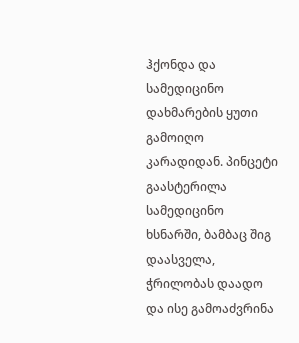ჰქონდა და სამედიცინო დახმარების ყუთი გამოიღო კარადიდან. პინცეტი გაასტერილა სამედიცინო ხსნარში, ბამბაც შიგ დაასველა, ჭრილობას დაადო და ისე გამოაძვრინა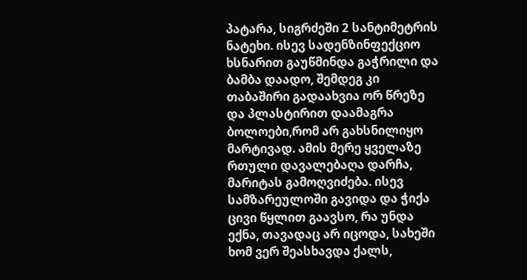პატარა, სიგრძეში 2 სანტიმეტრის ნატეხი. ისევ სადენზინფექციო ხსნარით გაუწმინდა გაჭრილი და ბამბა დაადო, შემდეგ კი თაბაშირი გადაახვია ორ წრეზე და პლასტირით დაამაგრა ბოლოები,რომ არ გახსნილიყო მარტივად. ამის მერე ყველაზე რთული დავალებაღა დარჩა, მარიტას გამოღვიძება. ისევ სამზარეულოში გავიდა და ჭიქა ცივი წყლით გაავსო, რა უნდა ექნა, თავადაც არ იცოდა, სახეში ხომ ვერ შეასხავდა ქალს,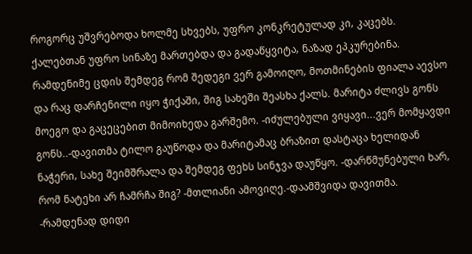როგორც უშვრებოდა ხოლმე სხვებს, უფრო კონკრეტულად კი, კაცებს. ქალებთან უფრო სინაზე მართებდა და გადაწყვიტა, ნაზად ეპკურებინა. რამდენიმე ცდის შემდეგ რომ შედეგი ვერ გამოიღო, მოთმინების ფიალა აევსო და რაც დარჩენილი იყო ჭიქაში, შიგ სახეში შეასხა ქალს. მარიტა ძლივს გონს მოეგო და გაცეცებით მიმოიხედა გარშემო. -იძულებული ვიყავი...ვერ მომყავდი გონს..-დავითმა ტილო გაუწოდა და მარიტამაც ბრაზით დასტაცა ხელიდან ნაჭერი, სახე შეიმშრალა და შემდეგ ფეხს სინჯვა დაუწყო. -დარწმუნებული ხარ, რომ ნატეხი არ ჩამრჩა შიგ? -მთლიანი ამოვიღე.-დაამშვიდა დავითმა. -რამდენად დიდი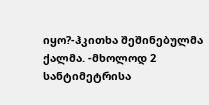იყო?-ჰკითხა შეშინებულმა ქალმა. -მხოლოდ 2 სანტიმეტრისა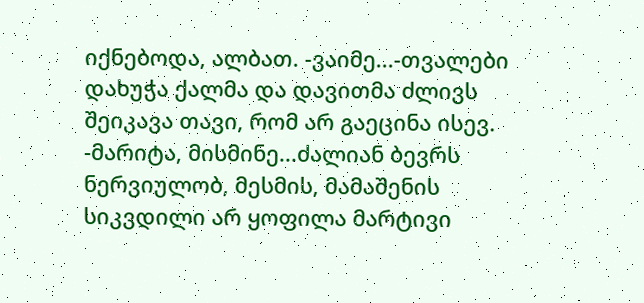იქნებოდა, ალბათ. -ვაიმე...-თვალები დახუჭა ქალმა და დავითმა ძლივს შეიკავა თავი, რომ არ გაეცინა ისევ. -მარიტა, მისმინე...ძალიან ბევრს ნერვიულობ, მესმის, მამაშენის სიკვდილი არ ყოფილა მარტივი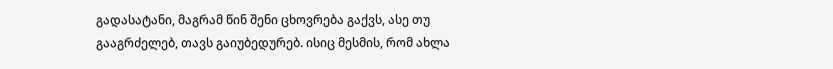გადასატანი, მაგრამ წინ შენი ცხოვრება გაქვს, ასე თუ გააგრძელებ, თავს გაიუბედურებ. ისიც მესმის, რომ ახლა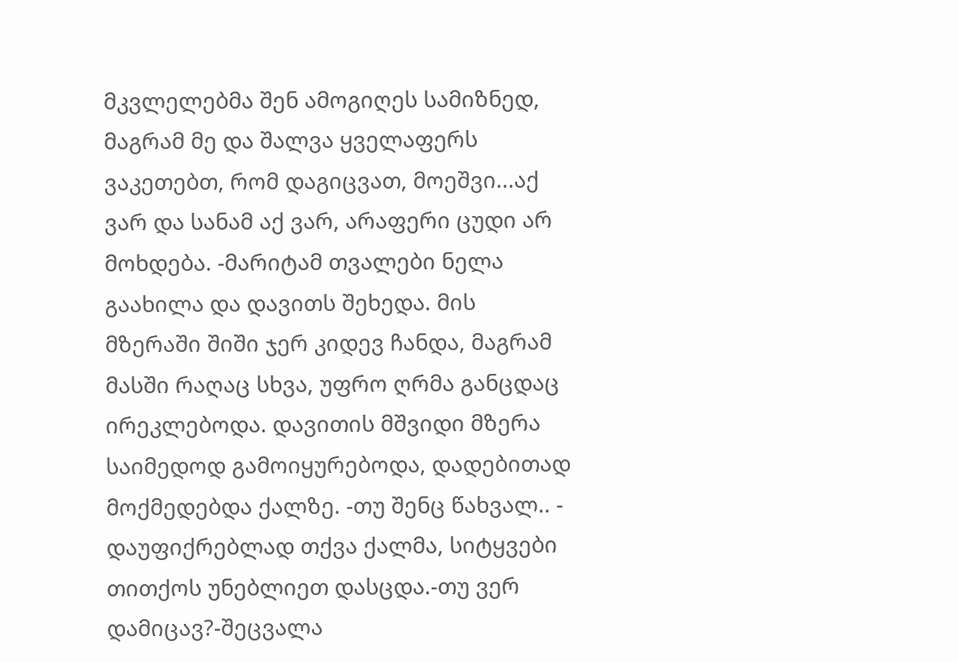მკვლელებმა შენ ამოგიღეს სამიზნედ, მაგრამ მე და შალვა ყველაფერს ვაკეთებთ, რომ დაგიცვათ, მოეშვი...აქ ვარ და სანამ აქ ვარ, არაფერი ცუდი არ მოხდება. -მარიტამ თვალები ნელა გაახილა და დავითს შეხედა. მის მზერაში შიში ჯერ კიდევ ჩანდა, მაგრამ მასში რაღაც სხვა, უფრო ღრმა განცდაც ირეკლებოდა. დავითის მშვიდი მზერა საიმედოდ გამოიყურებოდა, დადებითად მოქმედებდა ქალზე. -თუ შენც წახვალ.. - დაუფიქრებლად თქვა ქალმა, სიტყვები თითქოს უნებლიეთ დასცდა.-თუ ვერ დამიცავ?-შეცვალა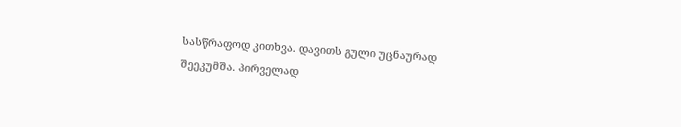სასწრაფოდ კითხვა. დავითს გული უცნაურად შეეკუმშა. პირველად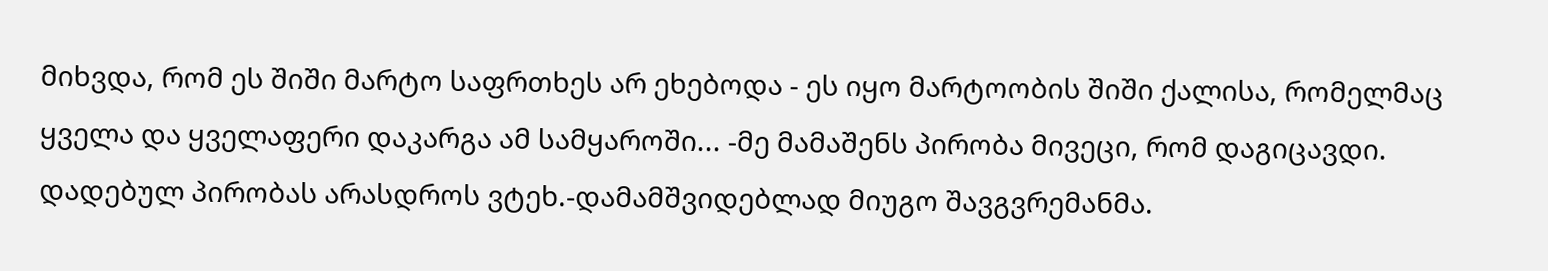მიხვდა, რომ ეს შიში მარტო საფრთხეს არ ეხებოდა - ეს იყო მარტოობის შიში ქალისა, რომელმაც ყველა და ყველაფერი დაკარგა ამ სამყაროში... -მე მამაშენს პირობა მივეცი, რომ დაგიცავდი. დადებულ პირობას არასდროს ვტეხ.-დამამშვიდებლად მიუგო შავგვრემანმა.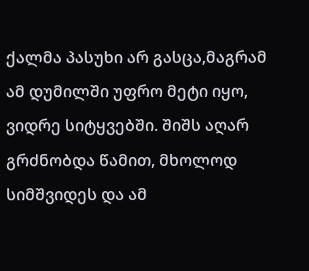ქალმა პასუხი არ გასცა,მაგრამ ამ დუმილში უფრო მეტი იყო, ვიდრე სიტყვებში. შიშს აღარ გრძნობდა წამით, მხოლოდ სიმშვიდეს და ამ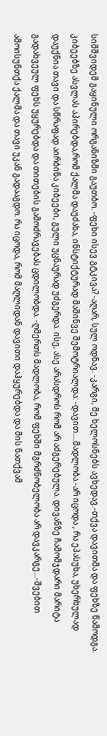სიმშვიდემ გაყინული ორგანიზმი გაუთბო. -ფეხი ისევ გტკივა? -აღარ, სულ ოდნავ. -კარგი, მე ხელოსნებს ავხედავ.-თქვა დავითმა და ფეხზე წამოდგა. კიბეებზე ასვლას აპირებდა,რომ ქალმა დაუძახა, ინსტიქტურად მაშინვე შემოტრიალდა: -დავით....მადლობა.-არ იცოდა , რა ეპასუხა, უხერხულად დაუქნია თავი და სწრაფად აირბინა კიბეები, გული უცნაურად უძგერდა. ისე, ასე არასდროს რომ არ აძგერებულა. დივანზე ჩამომჯდარი მარიტა გადახვეულ ფეხს უყურებდა და თითების გამოძრავებას ცდილობდა. -ღმერთს მადლობა, რომ ფეხში მგრძნობელობა არ დავკარგე...-შვებით ამოისუნთქა ქალმა და თავი უკან გადააგდო. რა იცოდა, რომ მაღლიდან დავითი დაჰყურებდა და მის ნათქვამ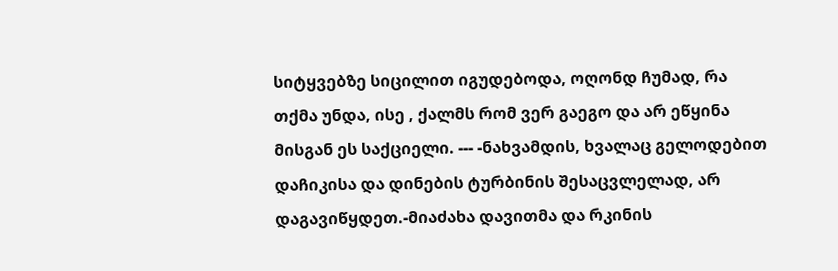სიტყვებზე სიცილით იგუდებოდა, ოღონდ ჩუმად, რა თქმა უნდა, ისე , ქალმს რომ ვერ გაეგო და არ ეწყინა მისგან ეს საქციელი. --- -ნახვამდის, ხვალაც გელოდებით დაჩიკისა და დინების ტურბინის შესაცვლელად, არ დაგავიწყდეთ.-მიაძახა დავითმა და რკინის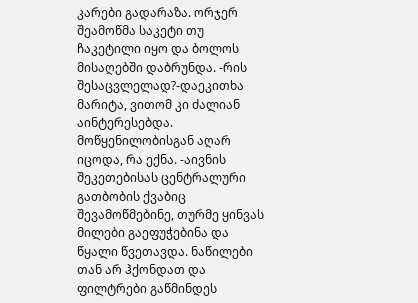კარები გადარაზა. ორჯერ შეამოწმა საკეტი თუ ჩაკეტილი იყო და ბოლოს მისაღებში დაბრუნდა. -რის შესაცვლელად?-დაეკითხა მარიტა, ვითომ კი ძალიან აინტერესებდა. მოწყენილობისგან აღარ იცოდა, რა ექნა. -აივნის შეკეთებისას ცენტრალური გათბობის ქვაბიც შევამოწმებინე, თურმე ყინვას მილები გაეფუჭებინა და წყალი წვეთავდა. ნაწილები თან არ ჰქონდათ და ფილტრები გაწმინდეს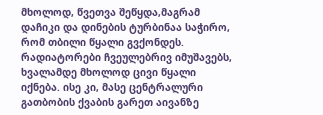მხოლოდ, წვეთვა შეწყდა,მაგრამ დაჩიკი და დინების ტურბინაა საჭირო, რომ თბილი წყალი გვქონდეს. რადიატორები ჩვეულებრივ იმუშავებს, ხვალამდე მხოლოდ ცივი წყალი იქნება. ისე კი, მასე ცენტრალური გათბობის ქვაბის გარეთ აივანზე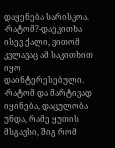დაყენება სარისკოა. -რატომ?-დაეკითხა ისევ ქალი, ვითომ კვლავაც ამ საკითხით იყო დაინტერესებული. -რატომ და მარტივად იყინება, დაცულობა უნდა, რამე ყუთის მსგავსი, შიგ რომ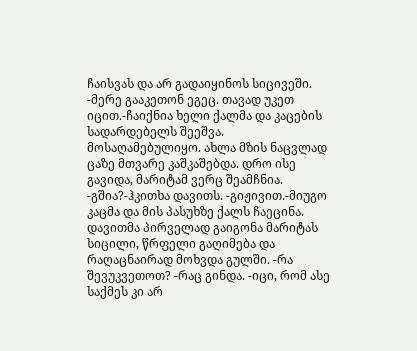ჩაისვას და არ გადაიყინოს სიცივეში. -მერე გააკეთონ ეგეც. თავად უკეთ იცით.-ჩაიქნია ხელი ქალმა და კაცების სადარდებელს შეეშვა. მოსაღამებულიყო. ახლა მზის ნაცვლად ცაზე მთვარე კაშკაშებდა. დრო ისე გავიდა, მარიტამ ვერც შეამჩნია. -გშია?-ჰკითხა დავითს. -გიჟივით.-მიუგო კაცმა და მის პასუხზე ქალს ჩაეცინა. დავითმა პირველად გაიგონა მარიტას სიცილი, წრფელი გაღიმება და რაღაცნაირად მოხვდა გულში. -რა შევუკვეთოთ? -რაც გინდა. -იცი, რომ ასე საქმეს კი არ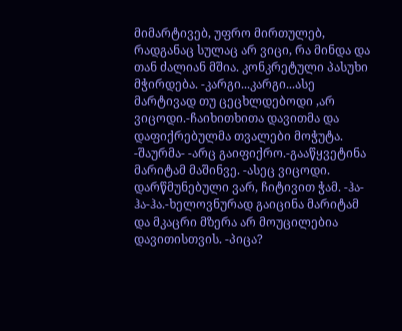მიმარტივებ, უფრო მირთულებ, რადგანაც სულაც არ ვიცი, რა მინდა და თან ძალიან მშია. კონკრეტული პასუხი მჭირდება. -კარგი...კარგი...ასე მარტივად თუ ცეცხლდებოდი ,არ ვიცოდი.-ჩაიხითხითა დავითმა და დაფიქრებულმა თვალები მოჭუტა. -შაურმა- -არც გაიფიქრო.-გააწყვეტინა მარიტამ მაშინვე. -ასეც ვიცოდი. დარწმუნებული ვარ, ჩიტივით ჭამ. -ჰა-ჰა-ჰა.-ხელოვნურად გაიცინა მარიტამ და მკაცრი მზერა არ მოუცილებია დავითისთვის. -პიცა?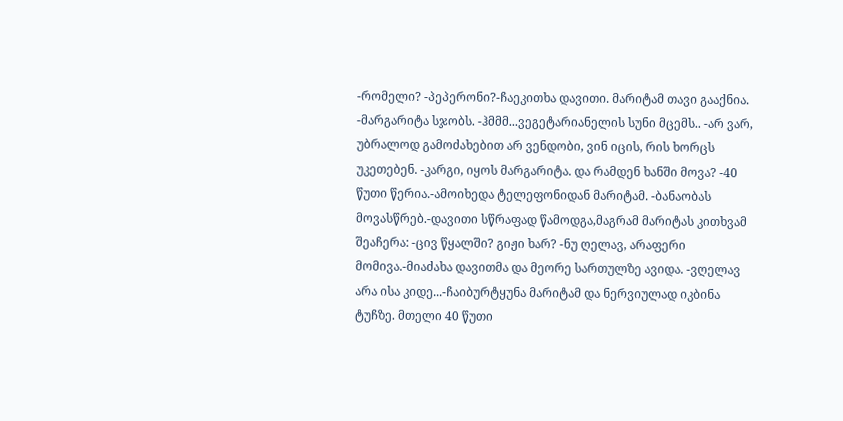-რომელი? -პეპერონი?-ჩაეკითხა დავითი. მარიტამ თავი გააქნია. -მარგარიტა სჯობს. -ჰმმმ...ვეგეტარიანელის სუნი მცემს.. -არ ვარ, უბრალოდ გამოძახებით არ ვენდობი, ვინ იცის, რის ხორცს უკეთებენ. -კარგი, იყოს მარგარიტა. და რამდენ ხანში მოვა? -40 წუთი წერია.-ამოიხედა ტელეფონიდან მარიტამ. -ბანაობას მოვასწრებ.-დავითი სწრაფად წამოდგა,მაგრამ მარიტას კითხვამ შეაჩერა: -ცივ წყალში? გიჟი ხარ? -ნუ ღელავ, არაფერი მომივა.-მიაძახა დავითმა და მეორე სართულზე ავიდა. -ვღელავ არა ისა კიდე...-ჩაიბურტყუნა მარიტამ და ნერვიულად იკბინა ტუჩზე. მთელი 40 წუთი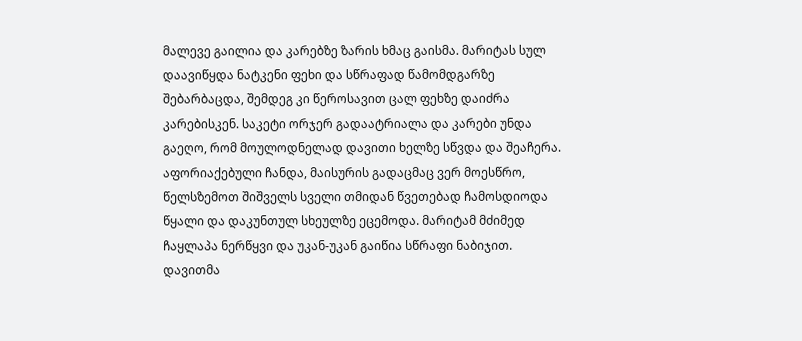მალევე გაილია და კარებზე ზარის ხმაც გაისმა. მარიტას სულ დაავიწყდა ნატკენი ფეხი და სწრაფად წამომდგარზე შებარბაცდა, შემდეგ კი წეროსავით ცალ ფეხზე დაიძრა კარებისკენ. საკეტი ორჯერ გადაატრიალა და კარები უნდა გაეღო, რომ მოულოდნელად დავითი ხელზე სწვდა და შეაჩერა. აფორიაქებული ჩანდა, მაისურის გადაცმაც ვერ მოესწრო, წელსზემოთ შიშველს სველი თმიდან წვეთებად ჩამოსდიოდა წყალი და დაკუნთულ სხეულზე ეცემოდა. მარიტამ მძიმედ ჩაყლაპა ნერწყვი და უკან-უკან გაიწია სწრაფი ნაბიჯით. დავითმა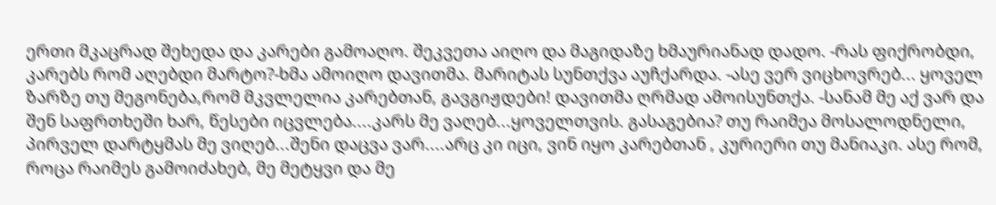ერთი მკაცრად შეხედა და კარები გამოაღო. შეკვეთა აიღო და მაგიდაზე ხმაურიანად დადო. -რას ფიქრობდი, კარებს რომ აღებდი მარტო?-ხმა ამოიღო დავითმა. მარიტას სუნთქვა აუჩქარდა. -ასე ვერ ვიცხოვრებ... ყოველ ზარზე თუ მეგონება,რომ მკვლელია კარებთან, გავგიჟდები! დავითმა ღრმად ამოისუნთქა. -სანამ მე აქ ვარ და შენ საფრთხეში ხარ, წესები იცვლება....კარს მე ვაღებ...ყოველთვის. გასაგებია? თუ რაიმეა მოსალოდნელი, პირველ დარტყმას მე ვიღებ...შენი დაცვა ვარ....არც კი იცი, ვინ იყო კარებთან , კურიერი თუ მანიაკი. ასე რომ, როცა რაიმეს გამოიძახებ, მე მეტყვი და მე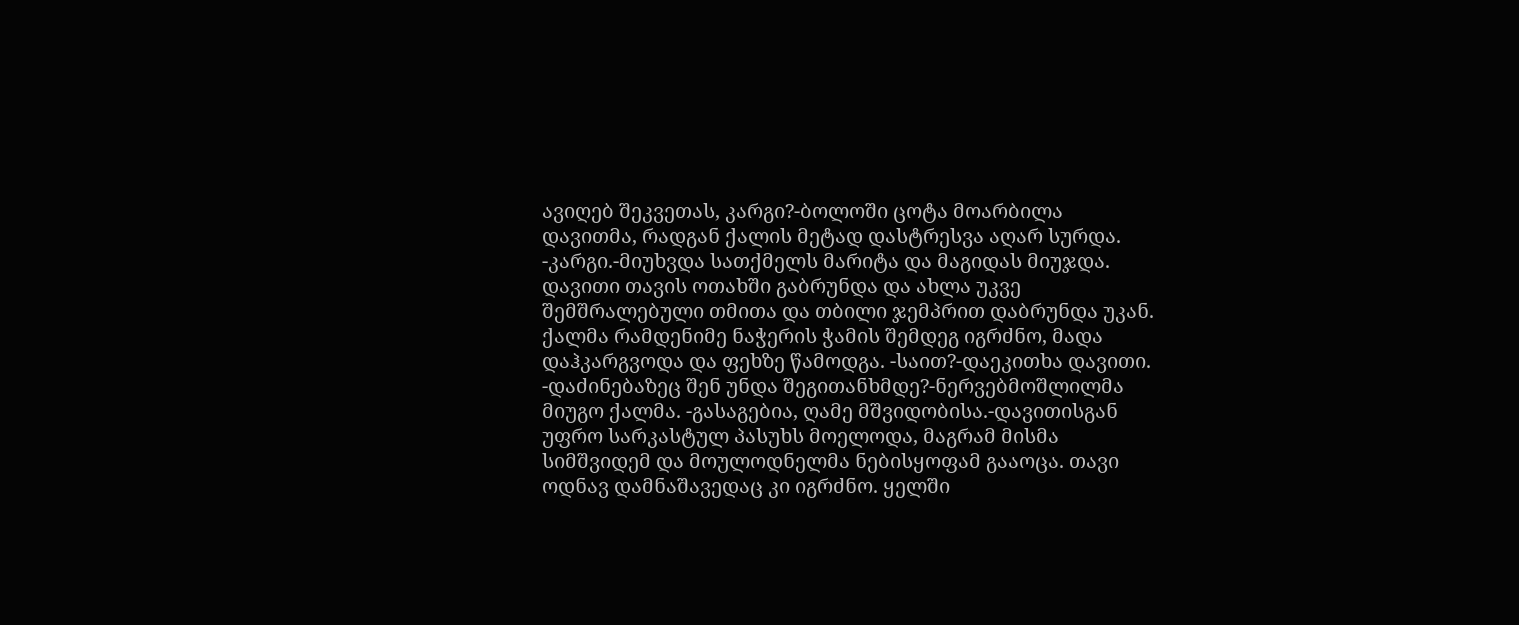ავიღებ შეკვეთას, კარგი?-ბოლოში ცოტა მოარბილა დავითმა, რადგან ქალის მეტად დასტრესვა აღარ სურდა. -კარგი.-მიუხვდა სათქმელს მარიტა და მაგიდას მიუჯდა. დავითი თავის ოთახში გაბრუნდა და ახლა უკვე შემშრალებული თმითა და თბილი ჯემპრით დაბრუნდა უკან. ქალმა რამდენიმე ნაჭერის ჭამის შემდეგ იგრძნო, მადა დაჰკარგვოდა და ფეხზე წამოდგა. -საით?-დაეკითხა დავითი. -დაძინებაზეც შენ უნდა შეგითანხმდე?-ნერვებმოშლილმა მიუგო ქალმა. -გასაგებია, ღამე მშვიდობისა.-დავითისგან უფრო სარკასტულ პასუხს მოელოდა, მაგრამ მისმა სიმშვიდემ და მოულოდნელმა ნებისყოფამ გააოცა. თავი ოდნავ დამნაშავედაც კი იგრძნო. ყელში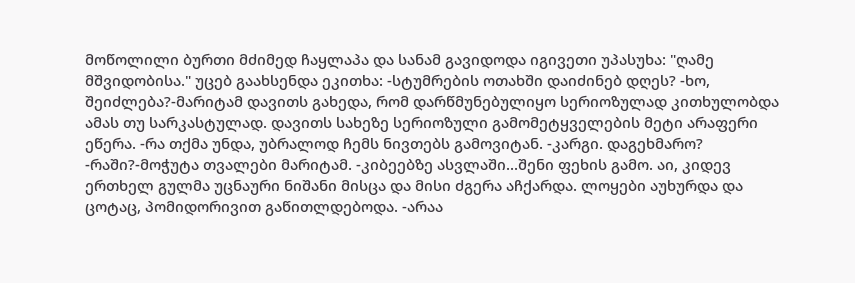მოწოლილი ბურთი მძიმედ ჩაყლაპა და სანამ გავიდოდა იგივეთი უპასუხა: "ღამე მშვიდობისა." უცებ გაახსენდა ეკითხა: -სტუმრების ოთახში დაიძინებ დღეს? -ხო, შეიძლება?-მარიტამ დავითს გახედა, რომ დარწმუნებულიყო სერიოზულად კითხულობდა ამას თუ სარკასტულად. დავითს სახეზე სერიოზული გამომეტყველების მეტი არაფერი ეწერა. -რა თქმა უნდა, უბრალოდ ჩემს ნივთებს გამოვიტან. -კარგი. დაგეხმარო? -რაში?-მოჭუტა თვალები მარიტამ. -კიბეებზე ასვლაში...შენი ფეხის გამო. აი, კიდევ ერთხელ გულმა უცნაური ნიშანი მისცა და მისი ძგერა აჩქარდა. ლოყები აუხურდა და ცოტაც, პომიდორივით გაწითლდებოდა. -არაა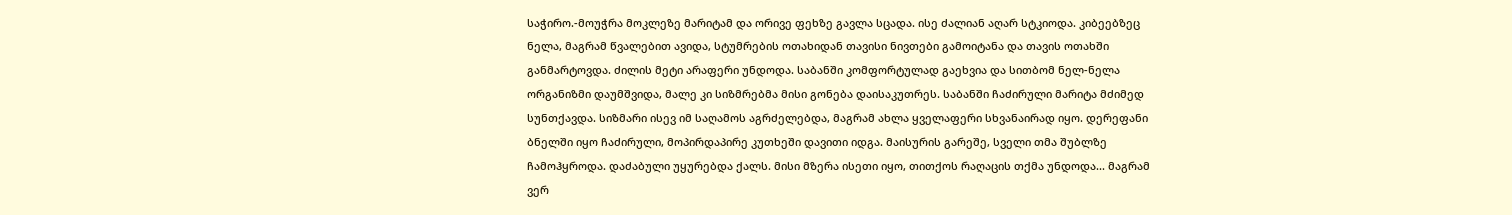საჭირო.-მოუჭრა მოკლეზე მარიტამ და ორივე ფეხზე გავლა სცადა. ისე ძალიან აღარ სტკიოდა. კიბეებზეც ნელა, მაგრამ წვალებით ავიდა, სტუმრების ოთახიდან თავისი ნივთები გამოიტანა და თავის ოთახში განმარტოვდა. ძილის მეტი არაფერი უნდოდა. საბანში კომფორტულად გაეხვია და სითბომ ნელ-ნელა ორგანიზმი დაუმშვიდა, მალე კი სიზმრებმა მისი გონება დაისაკუთრეს. საბანში ჩაძირული მარიტა მძიმედ სუნთქავდა. სიზმარი ისევ იმ საღამოს აგრძელებდა, მაგრამ ახლა ყველაფერი სხვანაირად იყო. დერეფანი ბნელში იყო ჩაძირული, მოპირდაპირე კუთხეში დავითი იდგა. მაისურის გარეშე, სველი თმა შუბლზე ჩამოჰყროდა. დაძაბული უყურებდა ქალს. მისი მზერა ისეთი იყო, თითქოს რაღაცის თქმა უნდოდა... მაგრამ ვერ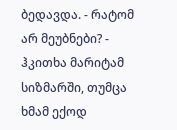ბედავდა. - რატომ არ მეუბნები? - ჰკითხა მარიტამ სიზმარში, თუმცა ხმამ ექოდ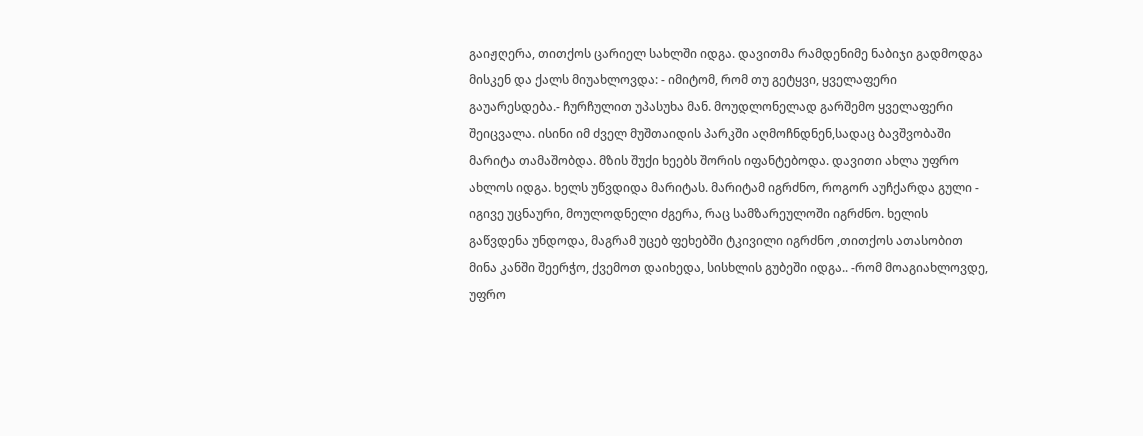გაიჟღერა, თითქოს ცარიელ სახლში იდგა. დავითმა რამდენიმე ნაბიჯი გადმოდგა მისკენ და ქალს მიუახლოვდა: - იმიტომ, რომ თუ გეტყვი, ყველაფერი გაუარესდება.- ჩურჩულით უპასუხა მან. მოუდლონელად გარშემო ყველაფერი შეიცვალა. ისინი იმ ძველ მუშთაიდის პარკში აღმოჩნდნენ,სადაც ბავშვობაში მარიტა თამაშობდა. მზის შუქი ხეებს შორის იფანტებოდა. დავითი ახლა უფრო ახლოს იდგა. ხელს უწვდიდა მარიტას. მარიტამ იგრძნო, როგორ აუჩქარდა გული - იგივე უცნაური, მოულოდნელი ძგერა, რაც სამზარეულოში იგრძნო. ხელის გაწვდენა უნდოდა, მაგრამ უცებ ფეხებში ტკივილი იგრძნო ,თითქოს ათასობით მინა კანში შეერჭო, ქვემოთ დაიხედა, სისხლის გუბეში იდგა.. -რომ მოაგიახლოვდე, უფრო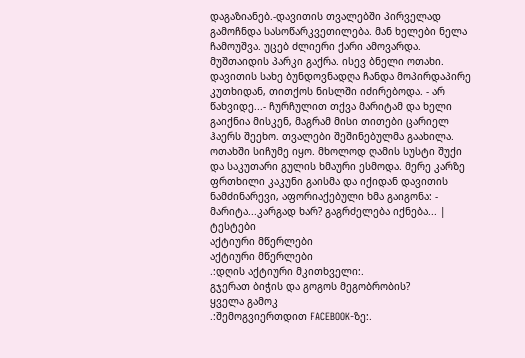დაგაზიანებ.-დავითის თვალებში პირველად გამოჩნდა სასოწარკვეთილება. მან ხელები ნელა ჩამოუშვა. უცებ ძლიერი ქარი ამოვარდა. მუშთაიდის პარკი გაქრა. ისევ ბნელი ოთახი. დავითის სახე ბუნდოვნადღა ჩანდა მოპირდაპირე კუთხიდან, თითქოს ნისლში იძირებოდა. - არ წახვიდე...- ჩურჩულით თქვა მარიტამ და ხელი გაიქნია მისკენ, მაგრამ მისი თითები ცარიელ ჰაერს შეეხო. თვალები შეშინებულმა გაახილა. ოთახში სიჩუმე იყო. მხოლოდ ღამის სუსტი შუქი და საკუთარი გულის ხმაური ესმოდა. მერე კარზე ფრთხილი კაკუნი გაისმა და იქიდან დავითის ნამძინარევი, აფორიაქებული ხმა გაიგონა: - მარიტა...კარგად ხარ? გაგრძელება იქნება... |
ტესტები
აქტიური მწერლები
აქტიური მწერლები
.:დღის აქტიური მკითხველი:.
გჯერათ ბიჭის და გოგოს მეგობრობის?
ყველა გამოკ
.:შემოგვიერთდით FACEBOOK-ზე:.